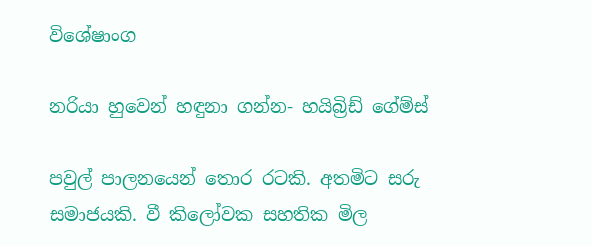විශේෂාංග

නරියා හුවෙන් හඳුනා ගන්න- හයිබ්‍රිඩ් ගේම්ස්

පවුල් පාලනයෙන් තොර රටකි. අතමිට සරු සමාජයකි. වී කිලෝවක සහතික මිල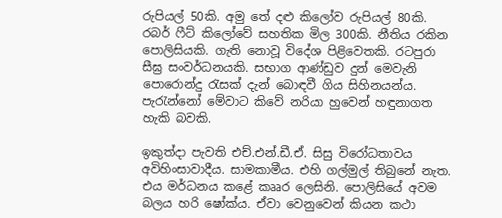රුපියල් 50කි. අමු තේ දළු කිලෝව රුපියල් 80කි. රබර් ෆීට් කිලෝවේ සහතික මිල 300කි. නීතිය රකින පොලිසියකි. ගැති නොවූ විදේශ පිළිවෙතකි. රටපුරා සීඝ්‍ර සංවර්ධනයකි. සභාග ආණ්ඩුව දුන් මෙවැනි පොරොන්දු රැසක් දැන් බොඳවී ගිය සිහිනයන්ය. පැරැන්නෝ මේවාට කිවේ නරියා හුවෙන් හඳුනාගත හැකි බවකි.

ඉකුත්දා පැවති එච්.එන්.ඩී.ඒ. සිසු විරෝධතාවය අවිහිංසාවාදීය. සාමකාමීය. එහි ගල්මුල් තිබුනේ නැත. එය මර්ධනය කළේ කෲර ලෙසිනි. පොලිසියේ අවම බලය හරි ෂෝක්ය. ඒවා වෙනුවෙන් කියන කථා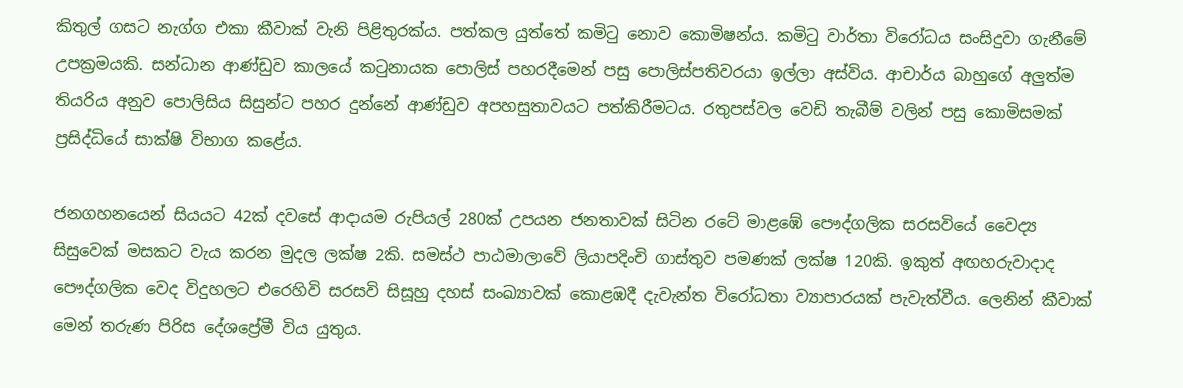කිතුල් ගසට නැග්ග එකා කීවාක් වැනි පිළිතුරක්ය. පත්කල යුත්තේ කමිටු නොව කොමිෂන්ය. කමිටු වාර්තා විරෝධය සංසිදුවා ගැනීමේ උපක්‍රමයකි. සන්ධාන ආණ්ඩුව කාලයේ කටුනායක පොලිස් පහරදීමෙන් පසු පොලිස්පතිවරයා ඉල්ලා අස්විය. ආචාර්ය බාහුගේ අලුත්ම තියරිය අනුව පොලිසිය සිසුන්ට පහර දුන්නේ ආණ්ඩුව අපහසුතාවයට පත්කිරීමටය. රතුපස්වල වෙඩි තැබීම් වලින් පසු කොමිසමක් ප්‍රසිද්ධියේ සාක්ෂි විභාග කළේය.

ජනගහනයෙන් සියයට 42ක් දවසේ ආදායම රුපියල් 280ක් උපයන ජනතාවක් සිටින රටේ මාළඹේ පෞද්ගලික සරසවියේ වෛද්‍ය සිසුවෙක් මසකට වැය කරන මුදල ලක්ෂ 2කි. සමස්ථ පාඨමාලාවේ ලියාපදිංචි ගාස්තුව පමණක් ලක්ෂ 120කි. ඉකුත් අඟහරුවාදාද පෞද්ගලික වෙද විදුහලට එරෙහිවි සරසවි සිසූහු දහස් සංඛ්‍යාවක් කොළඹදී දැවැන්ත විරෝධතා ව්‍යාපාරයක් පැවැත්වීය. ලෙනින් කීවාක් මෙන් තරුණ පිරිස දේශප්‍රේමී විය යුතුය.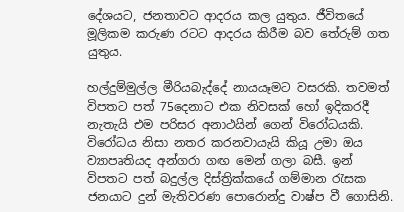දේශයට, ජනතාවට ආදරය කල යුතුය. ජීවිතයේ මූලිකම කරුණ රටට ආදරය කිරීම බව තේරුම් ගත යුතුය.

හල්දුම්මුල්ල මීරියබැද්දේ නායයෑමට වසරකි. තවමත් විපතට පත් 75දෙනාට එක නිවසක් හෝ ඉදිකරදී නැතැයි එම පරිසර අනාථයින් ගෙන් විරෝධයකි. විරෝධය නිසා නතර කරනවායැයි කියූ උමා ඔය ව්‍යාපෘතියද අන්ගරා ගඟ මෙන් ගලා බසී. ඉන් විපතට පත් බදුල්ල දිස්ත්‍රික්කයේ ගම්මාන රැසක ජනයාට දුන් මැතිවරණ පොරොන්දු වාෂ්ප වී ගොසිනි.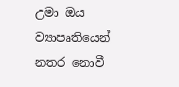උමා ඔය ව්‍යාපෘතියෙන් නතර නොවී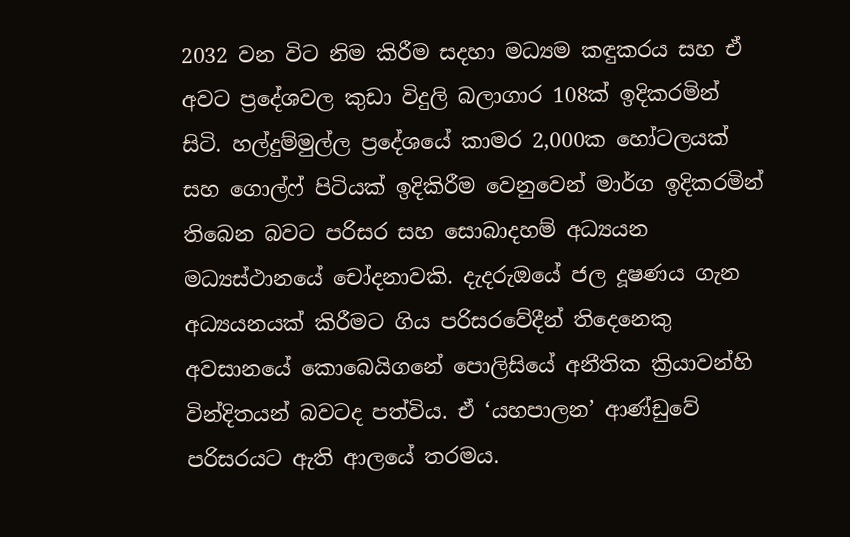2032 වන විට නිම කිරීම සදහා මධ්‍යම කඳුකරය සහ ඒ අවට ප්‍රදේශවල කුඩා විදුලි බලාගාර 108ක් ඉදිකරමින් සිටි. හල්දුම්මුල්ල ප්‍රදේශයේ කාමර 2,000ක හෝටලයක් සහ ගොල්ෆ් පිටියක් ඉදිකිරීම වෙනුවෙන් මාර්ග ඉදිකරමින් තිබෙන බවට පරිසර සහ සොබාදහම් අධ්‍යයන මධ්‍යස්ථානයේ චෝදනාවකි. දැදරුඔයේ ජල දූෂණය ගැන අධ්‍යයනයක් කිරීමට ගිය පරිසරවේදීන් තිදෙනෙකු අවසානයේ කොබෙයිගනේ පොලිසියේ අනීතික ක්‍රියාවන්හි වින්දිතයන් බවටද පත්විය. ඒ ‘යහපාලන’ ආණ්ඩුවේ පරිසරයට ඇති ආලයේ තරමය.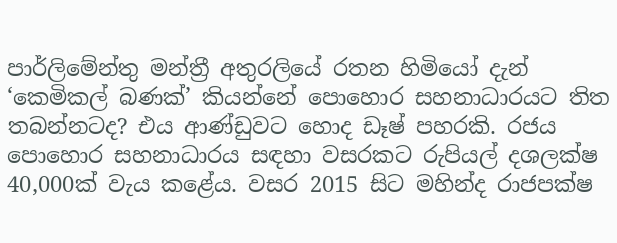පාර්ලිමේන්තු මන්ත්‍රී අතුරලියේ රතන හිමියෝ දැන් ‘කෙමිකල් බණක්’ කියන්නේ පොහොර සහනාධාරයට තිත තබන්නටද? එය ආණ්ඩුවට හොද ඩෑෂ් පහරකි. රජය පොහොර සහනාධාරය සඳහා වසරකට රුපියල් දශලක්ෂ 40,000ක් වැය කළේය. වසර 2015 සිට මහින්ද රාජපක්ෂ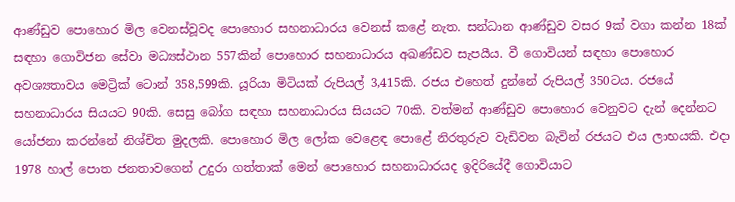ආණ්ඩුව පොහොර මිල වෙනස්වූවද පොහොර සහනාධාරය වෙනස් කළේ නැත. සන්ධාන ආණ්ඩුව වසර 9ක් වගා කන්න 18ක් සඳහා ගොවිජන සේවා මධ්‍යස්ථාන 557කින් පොහොර සහනාධාරය අඛණ්ඩව සැපයීය. වී ගොවියන් සඳහා පොහොර අවශ්‍යතාවය මෙට්‍රික් ටොන් 358,599කි. යූරියා මිටියක් රුපියල් 3,415කි. රජය එහෙත් දුන්නේ රුපියල් 350ටය. රජයේ සහනාධාරය සියයට 90කි. සෙසු බෝග සඳහා සහනාධාරය සියයට 70කි. වත්මන් ආණ්ඩුව පොහොර වෙනුවට දැන් දෙන්නට යෝජනා කරන්නේ නිශ්චිත මුදලකි. පොහොර මිල ලෝක වෙ‍ළෙඳ පොළේ නිරතුරුව වැඩිවන බැවින් රජයට එය ලාභයකි. එදා 1978 හාල් පොත ජනතාව‍ගෙන් උදුරා ගත්තාක් මෙන් පොහොර සහනාධාරයද ඉදිරියේදී ගොවියාට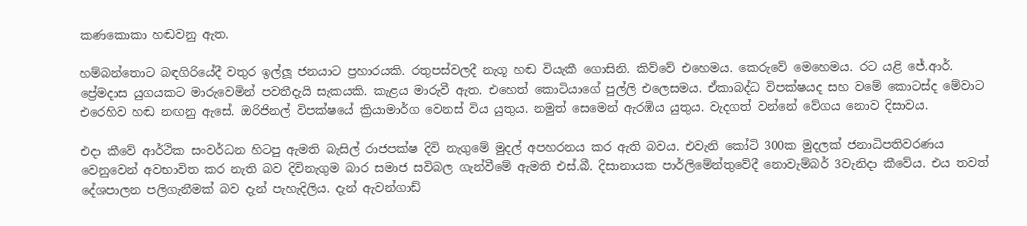කණකොකා හඬවනු ඇත.

හම්බන්තොට බඳගිරියේදී වතුර ඉල්ලූ ජනයාට ප්‍රහාරයකි. රතුපස්වලදී නැගූ හඬ වියැකී ගොසිනි. කිව්වේ එහෙමය. කෙරුවේ මෙහෙමය. රට යළි ජේ.ආර්. ප්‍රේමදාස යුගයකට මාරුවෙමින් පවතීදැයි සැකයකි. කැළය මාරුවී ඇත. එහෙත් කොටියාගේ පුල්ලි එලෙසමය. ඒකාබද්ධ විපක්ෂයද සහ වමේ කොටස්ද මේවාට එරෙහිව හඬ නඟනු ඇසේ. ඔරිජිනල් විපක්ෂයේ ක්‍රියාමාර්ග වෙනස් විය යුතුය. නමුත් සෙමෙන් ඇරඹිය යුතුය. වැදගත් වන්නේ වේගය නොව දිසාවය.

එදා කීවේ ආර්ථික සංවර්ධන හිටපු ඇමති බැසිල් රාජපක්ෂ දිවි නැගුමේ මුදල් අපහරනය කර ඇති බවය. එවැනි කෝටි 300ක මුදලක් ජනාධිපතිවරණය වෙනුවෙන් අවභාවිත කර නැති බව දිවිනැගුම බාර සමාජ සවිබල ගැන්වීමේ ඇමති එස්.බී. දිසානායක පාර්ලිමේන්තුවේදී නොවැම්බර් 3වැනිදා කීවේය. එය තවත් දේශපාලන පලිගැනීමක් බව දැන් පැහැදිලිය. දැන් ඇවන්ගාඩ්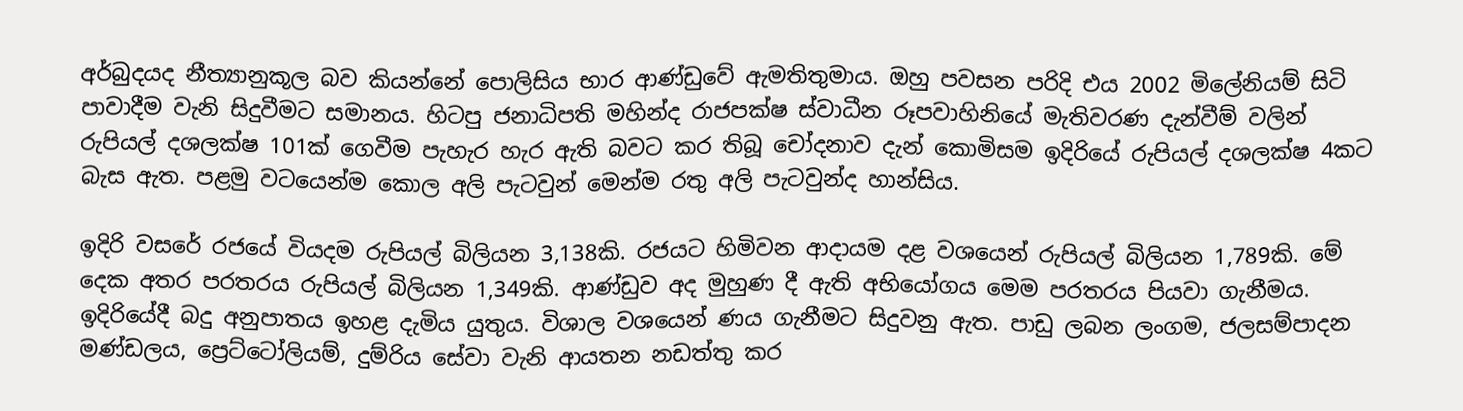අර්බුදයද නීත්‍යානුකූල බව කියන්නේ පොලිසිය භාර ආණ්ඩුවේ ඇමතිතුමාය. ඔහු පවසන පරිදි එය 2002 මිලේනියම් සිටි පාවාදීම වැනි සිදුවීමට සමානය. හිටපු ජනාධිපති මහින්ද රාජපක්ෂ ස්වාධීන රූපවාහිනියේ මැතිවරණ දැන්වීම් වලින් රුපියල් දශලක්ෂ 101ක් ගෙවීම පැහැර හැර ඇති බවට කර තිබූ චෝදනාව දැන් කොමිසම ඉදිරියේ රුපියල් දශලක්ෂ 4කට බැස ඇත. පළමු වටයෙන්ම කොල අලි පැටවුන් මෙන්ම රතු අලි පැටවුන්ද හාන්සිය.

ඉදිරි වසරේ රජයේ වියදම රුපියල් බිලියන 3,138කි. රජයට හිමිවන ආදායම දළ වශයෙන් රුපියල් බිලියන 1,789කි. මේ දෙක අතර පරතරය රුපියල් බිලියන 1,349කි. ආණ්ඩුව අද මුහුණ දී ඇති අභියෝගය මෙම පරතරය පියවා ගැනීමය. ඉදිරියේදී බදු අනුපාතය ඉහළ දැමිය යුතුය. විශාල වශයෙන් ණය ගැනීමට සිදුවනු ඇත. පාඩු ලබන ලංගම, ජලසම්පාදන මණ්ඩලය, ප්‍රෙට්ටෝලියම්, දුම්රිය සේවා වැනි ආයතන නඩත්තු කර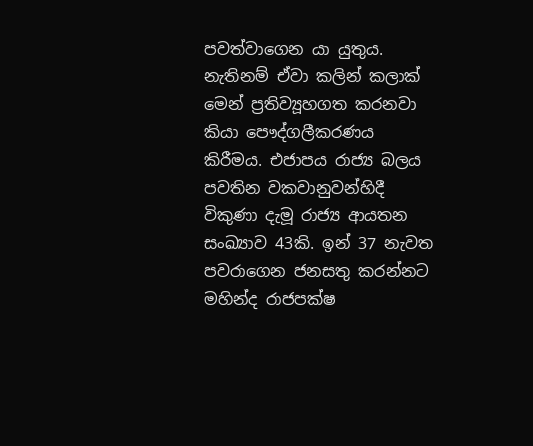පවත්වාගෙන යා යුතුය. නැතිනම් ඒවා කලින් කලාක් මෙන් ප්‍රතිව්‍යූහගත කරනවා කියා පෞද්ගලීකරණය කිරීමය. එජාපය රාජ්‍ය බලය පවතින වකවානුවන්හිදී විකුණා දැමූ රාජ්‍ය ආයතන සංඛ්‍යාව 43කි. ඉන් 37 නැවත පවරාගෙන ජනසතු කරන්නට මහින්ද රාජපක්ෂ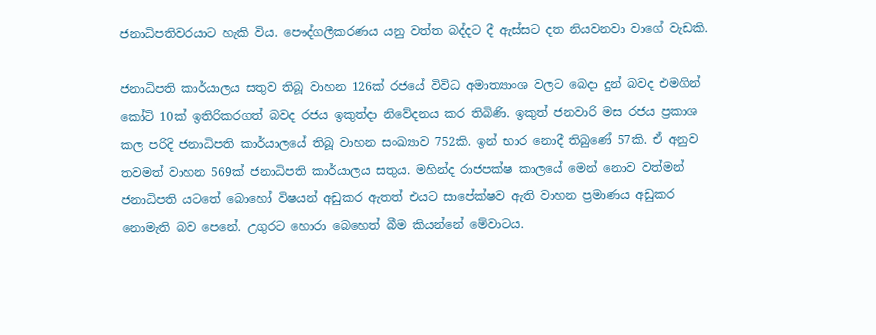ජනාධිපතිවරයාට හැකි විය. පෞද්ගලීකරණය යනු වත්ත බද්දට දී ඇස්සට දත නියවනවා වාගේ වැඩකි.

ජනාධිපති කාර්යාලය සතුව තිබූ වාහන 126ක් රජයේ විවිධ අමාත්‍යාංශ වලට බෙදා දුන් බවද එමගින් කෝටි 10ක් ඉතිරිකරගත් බවද රජය ඉකුත්දා නිවේදනය කර තිබිණි. ඉකුත් ජනවාරි මස රජය ප්‍රකාශ කල පරිදි ජනාධිපති කාර්යාලයේ තිබූ වාහන සංඛ්‍යාව 752කි. ඉන් භාර නොදී තිබුණේ 57කි. ඒ අනුව තවමත් වාහන 569ක් ජනාධිපති කාර්යාලය සතුය. මහින්ද රාජපක්ෂ කාලයේ මෙන් නොව වත්මන් ජනාධිපති යටතේ බොහෝ විෂයන් අඩුකර ඇතත් එයට සාපේක්ෂව ඇති වාහන ප්‍රමාණය අඩුකර නොමැති බව පෙනේ. උගුරට හොරා බෙහෙත් බීම කියන්නේ මේවාටය.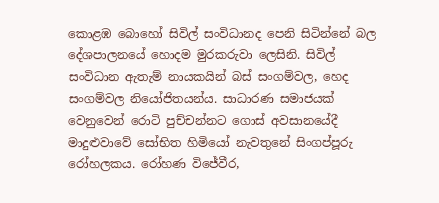කොළඹ බොහෝ සිවිල් සංවිධානද පෙනි සිටින්නේ බල දේශපාලනයේ හොදම මුරකරුවා ලෙසිනි. සිවිල් සංවිධාන ඇතැම් නායකයින් බස් සංගම්වල, හෙද සංගම්වල නියෝජිතයන්ය. සාධාරණ සමාජයක් වෙනුවෙන් රොටි පුච්චන්නට ගොස් අවසානයේදී මාදුළුවාවේ සෝභිත හිමියෝ නැවතුනේ සිංගප්පූරු රෝහලකය. රෝහණ විජේවීර,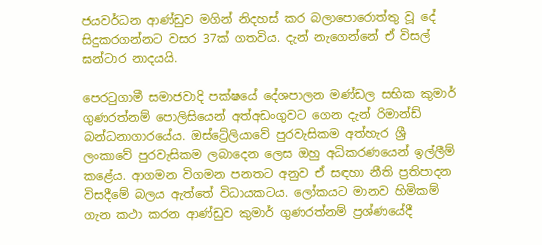ජයවර්ධන ආණ්ඩුව මගින් නිදහස් කර බලාපොරොත්තු වූ දේ සිදුකරගන්නට වසර 37ක් ගතවිය. දැන් නැගෙන්නේ ඒ විසල් ඝන්ටාර නාදයයි.

පෙරටුගාමී සමාජවාදි පක්ෂයේ දේශපාලන මණ්ඩල සභික කුමාර් ගුණරත්නම් පොලිසියෙන් අත්අඩංගුවට ගෙන දැන් රිමාන්ඩ් බන්ධනාගාරයේය. ඔස්ට්‍රේලියාවේ පුරවැසිකම අත්හැර ශ්‍රී ලංකාවේ පුරවැසිකම ලබාදෙන ලෙස ඔහු අධිකරණයෙන් ඉල්ලීම් කළේය. ආගමන විගමන පනතට අනුව ඒ සඳහා නීති ප්‍රතිපාදන විසදීමේ බලය ඇත්තේ විධායකටය. ලෝකයට මානව හිමිකම් ගැන කථා කරන ආණ්ඩුව කුමාර් ගුණරත්නම් ප්‍රශ්ණයේදී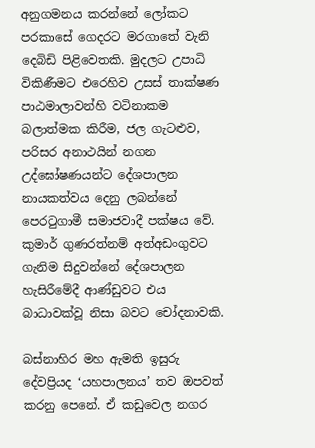අනුගමනය කරන්නේ ලෝකට පරකාසේ ගෙදරට මරගා‍තේ වැනි දෙ‍බිඩි පිළිවෙතකි. මුදලට උපාධි විකිණීමට එරෙහිව උසස් තාක්ෂණ පාඨමාලාවන්හි වටිනාකම බලාත්මක කිරීම, ජල ගැටළුව, පරිසර අනාථයින් නගන උද්ඝෝෂණයන්ට දේශපාලන නායකත්වය දෙනු ලබන්නේ පෙරටුගාමී සමාජවාදී පක්ෂය වේ. කුමාර් ගුණරත්නම් අත්අඩංගුවට ගැනිම සිදුවන්නේ දේශපාලන හැසිරීමේදී ආණ්ඩුවට එය බාධාවක්වූ නිසා බවට චෝදනාවකි.

බස්නාහිර මහ ඇමති ඉසුරු දේවප්‍රියද ‘යහපාලනය’ තව ඔපවත් කරනු පෙනේ. ඒ කඩුවෙල නගර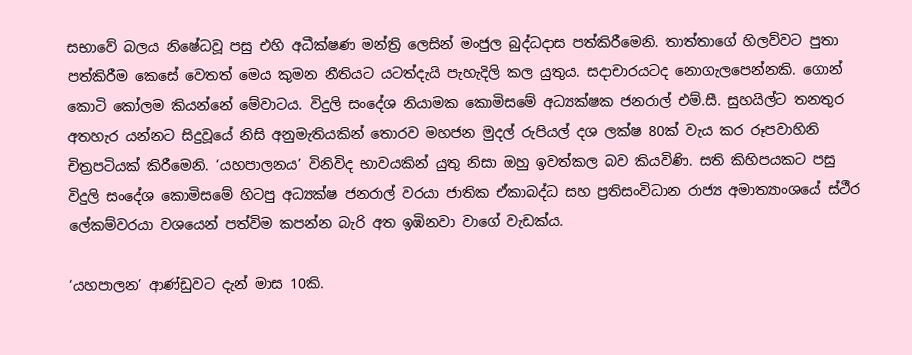සභාවේ බලය නිෂේධවූ පසු එහි අධීක්ෂණ මන්ත්‍රි ලෙසින් මංජුල බුද්ධදාස පත්කිරීමෙනි. තාත්තාගේ හිලව්වට පුතා පත්කිරීම කෙසේ වෙතත් මෙය කුමන නීතියට යටත්දැයි පැහැදිලි කල යුතුය. සදාචාරයටද නොගැලපෙන්නකි. ගොන් කොටි කෝලම කියන්නේ මේවාටය. විදුලි සංදේශ නියාමක ‍කොමිසමේ අධ්‍යක්ෂක ජනරාල් එම්.සී. සුහයිල්ට තනතුර අතහැර යන්නට සිදුවූයේ නිසි අනුමැතියකින් තොරව මහජන මුදල් රුපියල් දශ ලක්ෂ 80ක් වැය කර රූපවාහිනි චිත්‍රපටියක් කිරීමෙනි. ‘යහපාලනය’ විනිවිද භාවයකින් යුතු නිසා ඔහු ඉවත්කල බව කියවිණි. සති කිහිපයකට පසු විදුලි සංදේශ ‍කොමිසමේ හිටපු අධ්‍යක්ෂ ජනරාල් වරයා ජාතික ඒකාබද්ධ සහ ප්‍රතිසංවිධාන රාජ්‍ය අමාත්‍යාංශයේ ස්ථීර ලේකම්වරයා වශයෙන් පත්විම කපන්න බැරි අත ඉඹිනවා වාගේ වැඩක්ය.

‘යහපාලන’ ආණ්ඩුවට දැන් මාස 10කි.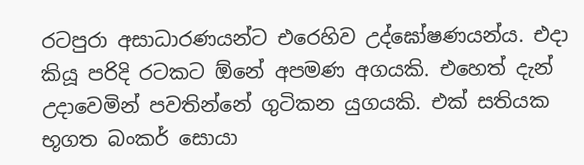රටපුරා අසාධාරණයන්ට එරෙහිව උද්‍ඝෝෂණයන්ය. එදා කියූ පරිදි රටකට ඕනේ අපමණ අගයකි. එහෙත් දැන් උදාවෙමින් පවතින්නේ ගුටිකන යුගයකි. එක් සතියක භූගත බංකර් සොයා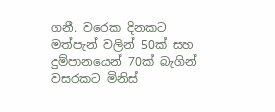ගනී. වරෙක දිනකට මත්පැන් වලින් 50ක් සහ දුම්පානයෙන් 70ක් බැගින් වසරකට මිනිස්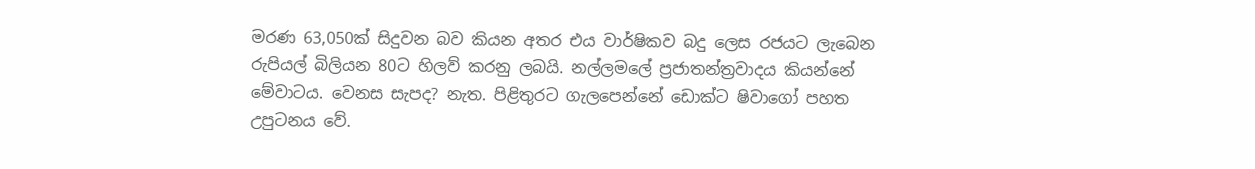මරණ 63,050ක් සිදුවන බව කියන අතර එය වාර්ෂිකව බදු ලෙස රජයට ලැබෙන රුපියල් බිලියන 80ට හිලව් කරනු ලබයි. නල්ලමලේ ප්‍රජාතන්ත්‍රවාදය කියන්නේ මේවාටය. වෙනස සැපද? නැත. පිළිතුරට ගැලපෙන්නේ ඩොක්ට ෂිවාගෝ පහත උපුටනය වේ.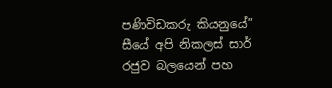පණිවිඩකරු කියනුයේ” සීයේ අපි නිකලස් සාර් රජුව බලයෙන් පහ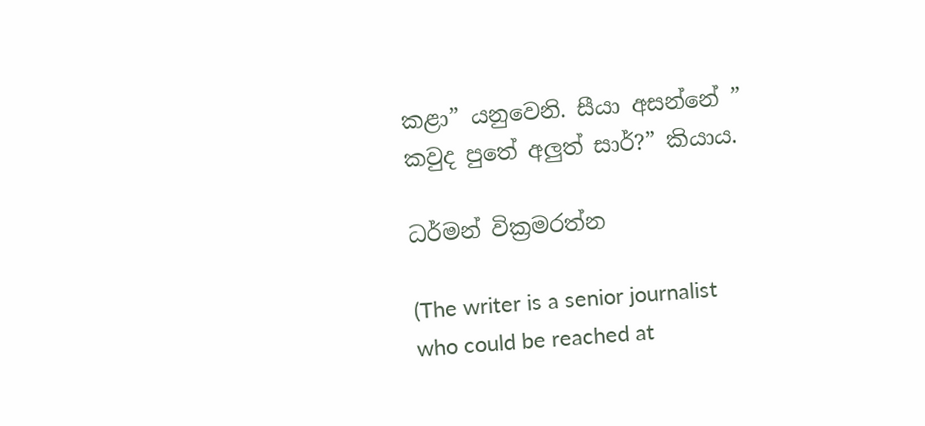කළා” යනුවෙනි. සීයා අසන්නේ ” කවුද පුතේ අලුත් සාර්?” කියාය.

ධර්මන් වික්‍රමරත්න

(The writer is a senior journalist who could be reached at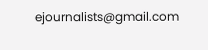ejournalists@gmail.com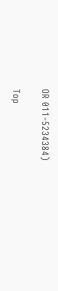OR 011-5234384)

Top